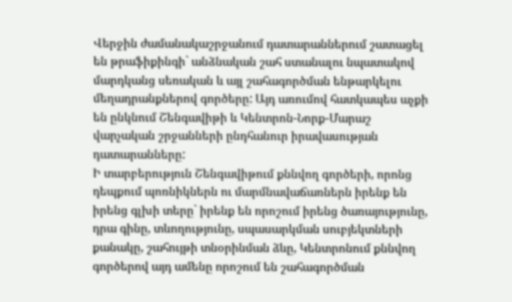Վերջին ժամանակաշրջանում դատարաններում շատացել են թրաֆիքինգի` անձնական շահ ստանալու նպատակով մարդկանց սեռական և այլ շահագործման ենթարկելու մեղադրանքներով գործերը: Այդ առումով հատկապես աչքի են ընկնում Շենգավիթի և Կենտրոն-Նորք-Մարաշ վարչական շրջանների ընդհանուր իրավասության դատարանները:
Ի տարբերություն Շենգավիթում քննվող գործերի, որոնց դեպքում պոռնիկներն ու մարմնավաճառներն իրենք են իրենց գլխի տերը` իրենք են որոշում իրենց ծառայությունը, դրա գինը, տևողությունը, սպասարկման սուբյեկտների քանակը, շահույթի տնօրինման ձևը, Կենտրոնում քննվող գործերով այդ ամենը որոշում են շահագործման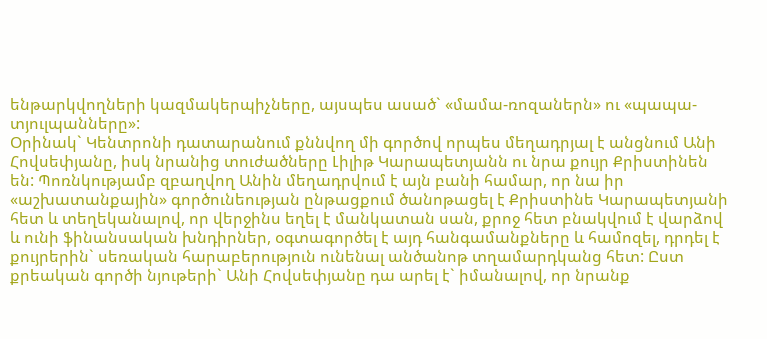ենթարկվողների կազմակերպիչները, այսպես ասած` «մամա-ռոզաներն» ու «պապա-տյուլպանները»:
Օրինակ` Կենտրոնի դատարանում քննվող մի գործով որպես մեղադրյալ է անցնում Անի Հովսեփյանը, իսկ նրանից տուժածները Լիլիթ Կարապետյանն ու նրա քույր Քրիստինեն են: Պոռնկությամբ զբաղվող Անին մեղադրվում է այն բանի համար, որ նա իր «աշխատանքային» գործունեության ընթացքում ծանոթացել է Քրիստինե Կարապետյանի հետ և տեղեկանալով, որ վերջինս եղել է մանկատան սան, քրոջ հետ բնակվում է վարձով և ունի ֆինանսական խնդիրներ, օգտագործել է այդ հանգամանքները և համոզել, դրդել է քույրերին` սեռական հարաբերություն ունենալ անծանոթ տղամարդկանց հետ: Ըստ քրեական գործի նյութերի` Անի Հովսեփյանը դա արել է` իմանալով, որ նրանք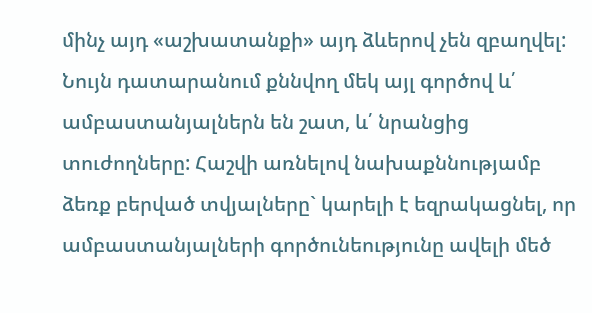մինչ այդ «աշխատանքի» այդ ձևերով չեն զբաղվել:
Նույն դատարանում քննվող մեկ այլ գործով և՛ ամբաստանյալներն են շատ, և՛ նրանցից տուժողները: Հաշվի առնելով նախաքննությամբ ձեռք բերված տվյալները` կարելի է եզրակացնել, որ ամբաստանյալների գործունեությունը ավելի մեծ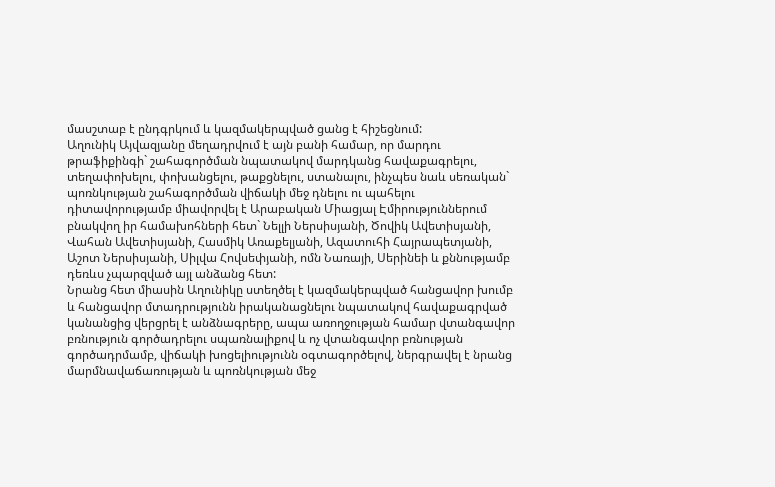մասշտաբ է ընդգրկում և կազմակերպված ցանց է հիշեցնում:
Աղունիկ Այվազյանը մեղադրվում է այն բանի համար, որ մարդու թրաֆիքինգի` շահագործման նպատակով մարդկանց հավաքագրելու, տեղափոխելու, փոխանցելու, թաքցնելու, ստանալու, ինչպես նաև սեռական` պոռնկության շահագործման վիճակի մեջ դնելու ու պահելու դիտավորությամբ միավորվել է Արաբական Միացյալ Էմիրություններում բնակվող իր համախոհների հետ` Նելլի Ներսիսյանի, Ծովիկ Ավետիսյանի, Վահան Ավետիսյանի, Հասմիկ Առաքելյանի, Ազատուհի Հայրապետյանի, Աշոտ Ներսիսյանի, Սիլվա Հովսեփյանի, ոմն Նառայի, Սերինեի և քննությամբ դեռևս չպարզված այլ անձանց հետ:
Նրանց հետ միասին Աղունիկը ստեղծել է կազմակերպված հանցավոր խումբ և հանցավոր մտադրությունն իրականացնելու նպատակով հավաքագրված կանանցից վերցրել է անձնագրերը, ապա առողջության համար վտանգավոր բռնություն գործադրելու սպառնալիքով և ոչ վտանգավոր բռնության գործադրմամբ, վիճակի խոցելիությունն օգտագործելով, ներգրավել է նրանց մարմնավաճառության և պոռնկության մեջ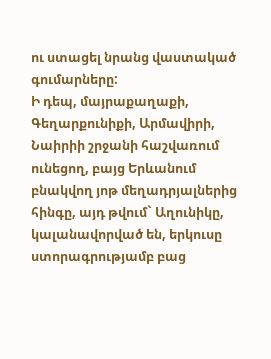ու ստացել նրանց վաստակած գումարները:
Ի դեպ, մայրաքաղաքի, Գեղարքունիքի, Արմավիրի, Նաիրիի շրջանի հաշվառում ունեցող, բայց Երևանում բնակվող յոթ մեղադրյալներից հինգը, այդ թվում` Աղունիկը, կալանավորված են, երկուսը ստորագրությամբ բաց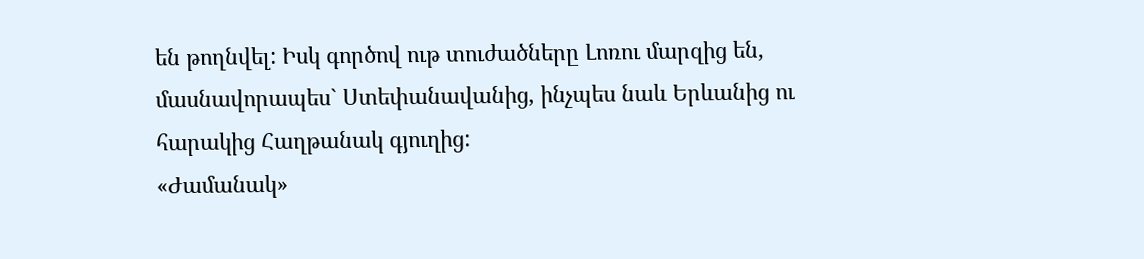են թողնվել: Իսկ գործով ութ տուժածները Լոռու մարզից են, մասնավորապես` Ստեփանավանից, ինչպես նաև Երևանից ու հարակից Հաղթանակ գյուղից:
«Ժամանակ»